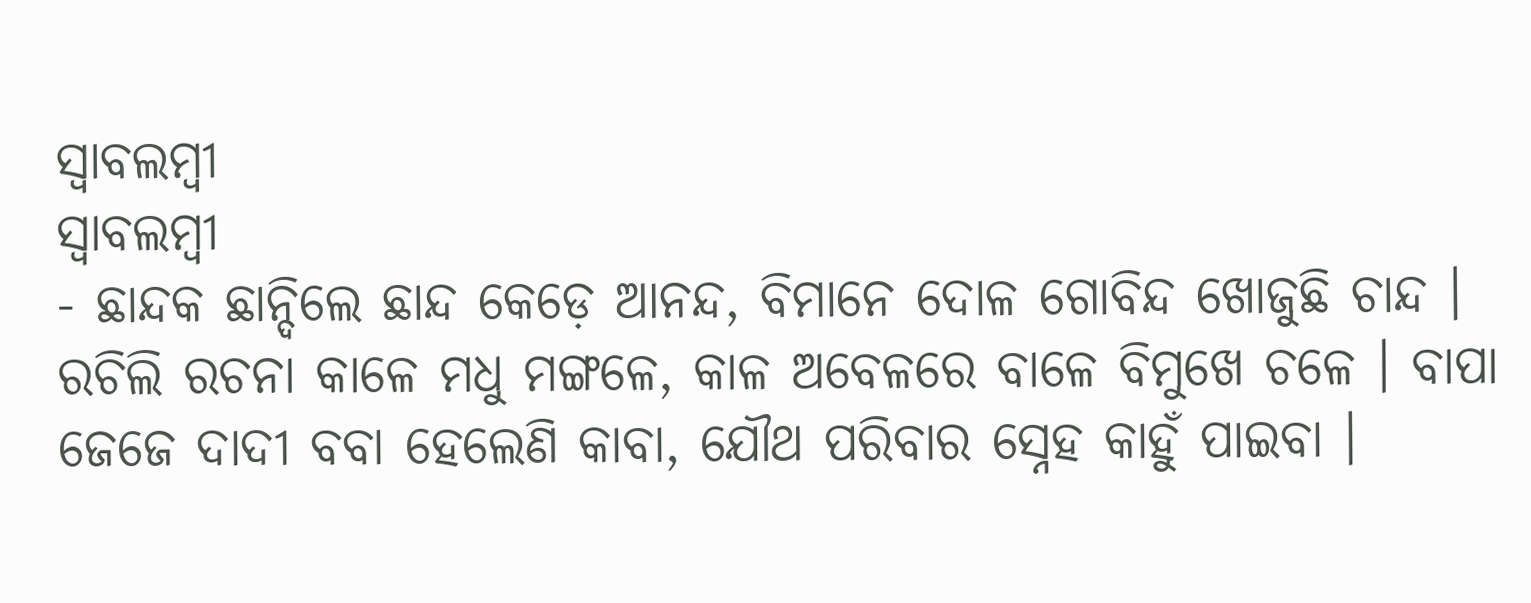ସ୍ବାବଲମ୍ବୀ
ସ୍ବାବଲମ୍ବୀ
- ଛାନ୍ଦକ ଛାନ୍ଦିଲେ ଛାନ୍ଦ କେଡ଼େ ଆନନ୍ଦ, ବିମାନେ ଦୋଳ ଗୋବିନ୍ଦ ଖୋଜୁଛି ଚାନ୍ଦ । ରଚିଲି ରଚନା କାଳେ ମଧୁ ମଙ୍ଗଳେ, କାଳ ଅବେଳରେ ବାଳେ ବିମୁଖେ ଚଳେ । ବାପା ଜେଜେ ଦାଦୀ ବବା ହେଲେଣି କାବା, ଯୌଥ ପରିବାର ସ୍ନେହ କାହୁଁ ପାଇବା ।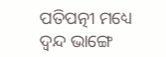ପତିପତ୍ନୀ ମଧ୍ୟେ ଦ୍ଵନ୍ଦ ଭାଙ୍ଗେ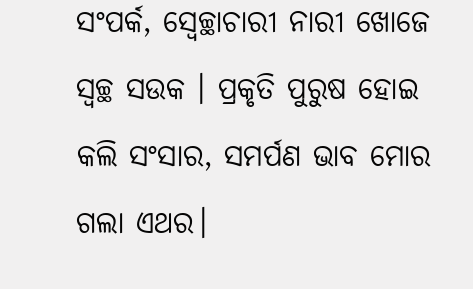ସଂପର୍କ, ସ୍ଵେଚ୍ଛାଚାରୀ ନାରୀ ଖୋଜେ ସ୍ବଚ୍ଛ ସଉକ । ପ୍ରକୃତି ପୁରୁଷ ହୋଇ କଲି ସଂସାର, ସମର୍ପଣ ଭାବ ମୋର ଗଲା ଏଥର।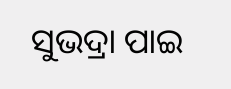ସୁଭଦ୍ରା ପାଇ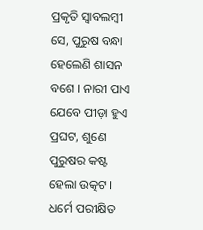ପ୍ରକୃତି ସ୍ବାବଲମ୍ବୀ ସେ, ପୁରୁଷ ବନ୍ଧା ହେଲେଣି ଶାସନ ବଶେ । ନାରୀ ପାଏ ଯେବେ ପୀଡ଼ା ହୁଏ ପ୍ରଘଟ, ଶୁଣେ ପୁରୁଷର କଷ୍ଟ ହେଲା ଉତ୍କଟ । ଧର୍ମେ ପରୀକ୍ଷିତ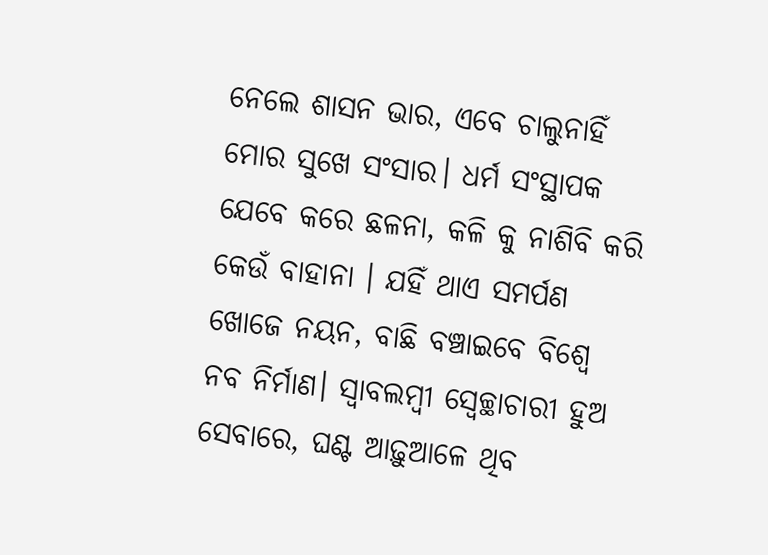ନେଲେ ଶାସନ ଭାର, ଏବେ ଚାଲୁନାହିଁ ମୋର ସୁଖେ ସଂସାର। ଧର୍ମ ସଂସ୍ଥାପକ ଯେବେ କରେ ଛଳନା, କଳି କୁ ନାଶିବି କରି କେଉଁ ବାହାନା । ଯହିଁ ଥାଏ ସମର୍ପଣ ଖୋଜେ ନୟନ, ବାଛି ବଞ୍ଚାଇବେ ବିଶ୍ଵେ ନବ ନିର୍ମାଣ। ସ୍ବାବଲମ୍ବୀ ସ୍ଵେଚ୍ଛାଚାରୀ ହୁଅ ସେବାରେ, ଘଣ୍ଟ ଆଢ଼ୁଆଳେ ଥିବ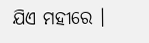ଯିଏ ମହୀରେ ।